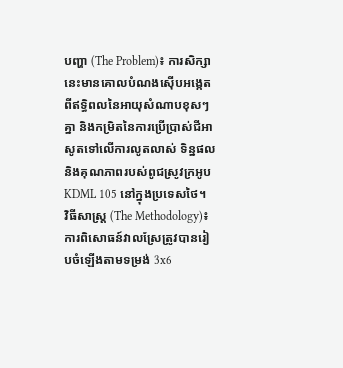បញ្ហា (The Problem)៖ ការសិក្សានេះមានគោលបំណងស៊ើបអង្កេតពីឥទ្ធិពលនៃអាយុសំណាបខុសៗគ្នា និងកម្រិតនៃការប្រើប្រាស់ជីអាសូតទៅលើការលូតលាស់ ទិន្នផល និងគុណភាពរបស់ពូជស្រូវក្រអូប KDML 105 នៅក្នុងប្រទេសថៃ។
វិធីសាស្ត្រ (The Methodology)៖ ការពិសោធន៍វាលស្រែត្រូវបានរៀបចំឡើងតាមទម្រង់ 3x6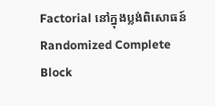Factorial នៅក្នុងប្លង់ពិសោធន៍ Randomized Complete Block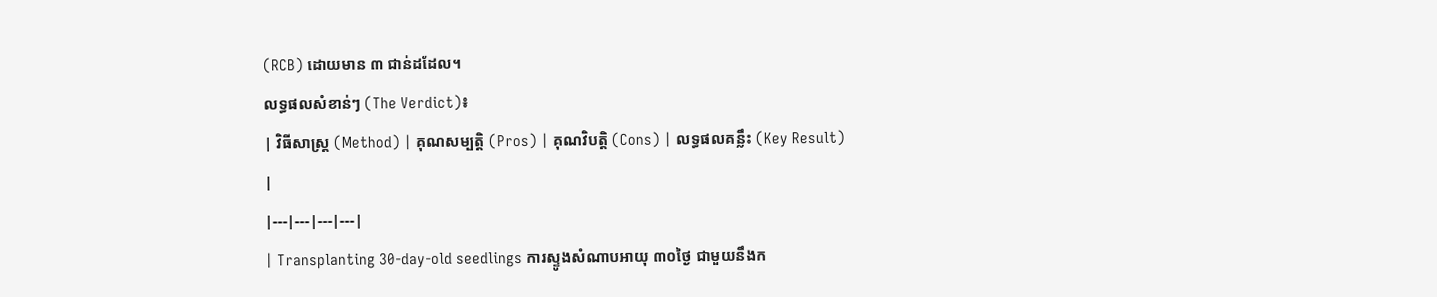(RCB) ដោយមាន ៣ ជាន់ដដែល។
លទ្ធផលសំខាន់ៗ (The Verdict)៖
| វិធីសាស្ត្រ (Method) | គុណសម្បត្តិ (Pros) | គុណវិបត្តិ (Cons) | លទ្ធផលគន្លឹះ (Key Result) |
|---|---|---|---|
| Transplanting 30-day-old seedlings ការស្ទូងសំណាបអាយុ ៣០ថ្ងៃ ជាមួយនឹងក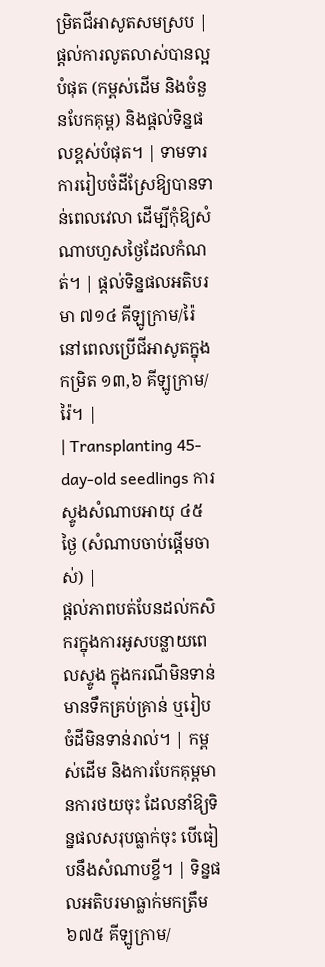ម្រិតជីអាសូតសមស្រប |
ផ្តល់ការលូតលាស់បានល្អបំផុត (កម្ពស់ដើម និងចំនួនបែកគុម្ព) និងផ្តល់ទិន្នផលខ្ពស់បំផុត។ | ទាមទារការរៀបចំដីស្រែឱ្យបានទាន់ពេលវេលា ដើម្បីកុំឱ្យសំណាបហួសថ្ងៃដែលកំណត់។ | ផ្តល់ទិន្នផលអតិបរមា ៧១៤ គីឡូក្រាម/រ៉ៃ នៅពេលប្រើជីអាសូតក្នុងកម្រិត ១៣,៦ គីឡូក្រាម/រ៉ៃ។ |
| Transplanting 45-day-old seedlings ការស្ទូងសំណាបអាយុ ៤៥ថ្ងៃ (សំណាបចាប់ផ្តើមចាស់) |
ផ្តល់ភាពបត់បែនដល់កសិករក្នុងការអូសបន្លាយពេលស្ទូង ក្នុងករណីមិនទាន់មានទឹកគ្រប់គ្រាន់ ឬរៀបចំដីមិនទាន់រាល់។ | កម្ពស់ដើម និងការបែកគុម្ពមានការថយចុះ ដែលនាំឱ្យទិន្នផលសរុបធ្លាក់ចុះ បើធៀបនឹងសំណាបខ្ចី។ | ទិន្នផលអតិបរមាធ្លាក់មកត្រឹម ៦៧៥ គីឡូក្រាម/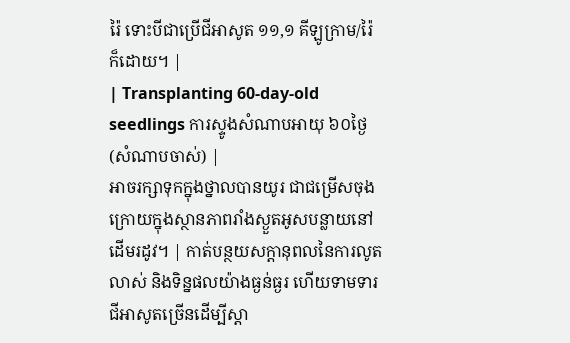រ៉ៃ ទោះបីជាប្រើជីអាសូត ១១,១ គីឡូក្រាម/រ៉ៃ ក៏ដោយ។ |
| Transplanting 60-day-old seedlings ការស្ទូងសំណាបអាយុ ៦០ថ្ងៃ (សំណាបចាស់) |
អាចរក្សាទុកក្នុងថ្នាលបានយូរ ជាជម្រើសចុងក្រោយក្នុងស្ថានភាពរាំងស្ងួតអូសបន្លាយនៅដើមរដូវ។ | កាត់បន្ថយសក្តានុពលនៃការលូតលាស់ និងទិន្នផលយ៉ាងធ្ងន់ធ្ងរ ហើយទាមទារជីអាសូតច្រើនដើម្បីស្តា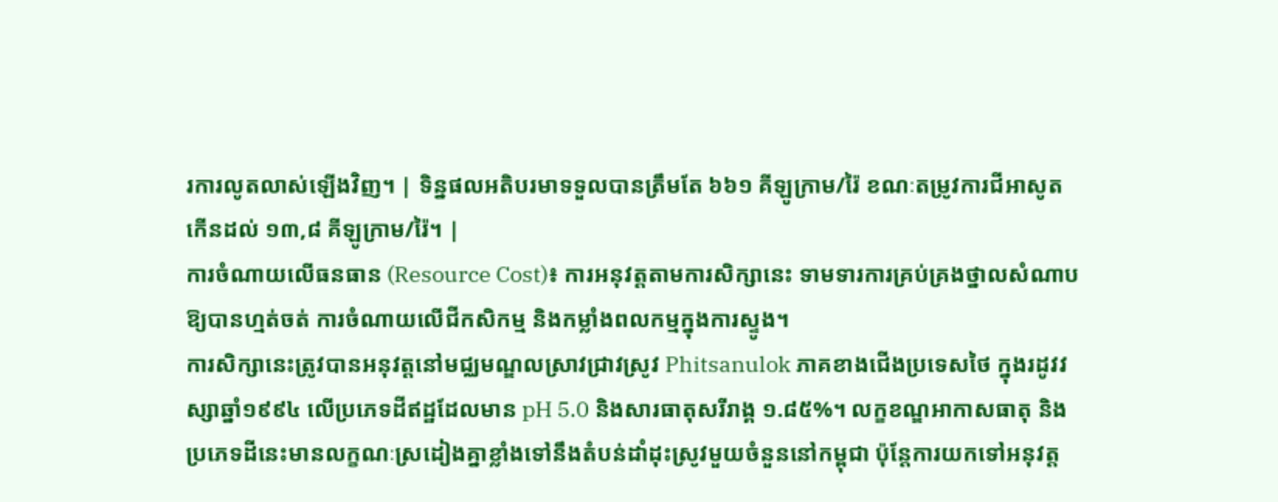រការលូតលាស់ឡើងវិញ។ | ទិន្នផលអតិបរមាទទួលបានត្រឹមតែ ៦៦១ គីឡូក្រាម/រ៉ៃ ខណៈតម្រូវការជីអាសូតកើនដល់ ១៣,៨ គីឡូក្រាម/រ៉ៃ។ |
ការចំណាយលើធនធាន (Resource Cost)៖ ការអនុវត្តតាមការសិក្សានេះ ទាមទារការគ្រប់គ្រងថ្នាលសំណាបឱ្យបានហ្មត់ចត់ ការចំណាយលើជីកសិកម្ម និងកម្លាំងពលកម្មក្នុងការស្ទូង។
ការសិក្សានេះត្រូវបានអនុវត្តនៅមជ្ឈមណ្ឌលស្រាវជ្រាវស្រូវ Phitsanulok ភាគខាងជើងប្រទេសថៃ ក្នុងរដូវវស្សាឆ្នាំ១៩៩៤ លើប្រភេទដីឥដ្ឋដែលមាន pH 5.0 និងសារធាតុសរីរាង្គ ១.៨៥%។ លក្ខខណ្ឌអាកាសធាតុ និងប្រភេទដីនេះមានលក្ខណៈស្រដៀងគ្នាខ្លាំងទៅនឹងតំបន់ដាំដុះស្រូវមួយចំនួននៅកម្ពុជា ប៉ុន្តែការយកទៅអនុវត្ត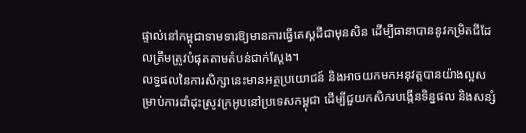ផ្ទាល់នៅកម្ពុជាទាមទារឱ្យមានការធ្វើតេស្តដីជាមុនសិន ដើម្បីធានាបាននូវកម្រិតជីដែលត្រឹមត្រូវបំផុតតាមតំបន់ជាក់ស្តែង។
លទ្ធផលនៃការសិក្សានេះមានអត្ថប្រយោជន៍ និងអាចយកមកអនុវត្តបានយ៉ាងល្អសម្រាប់ការដាំដុះស្រូវក្រអូបនៅប្រទេសកម្ពុជា ដើម្បីជួយកសិករបង្កើនទិន្នផល និងសន្សំ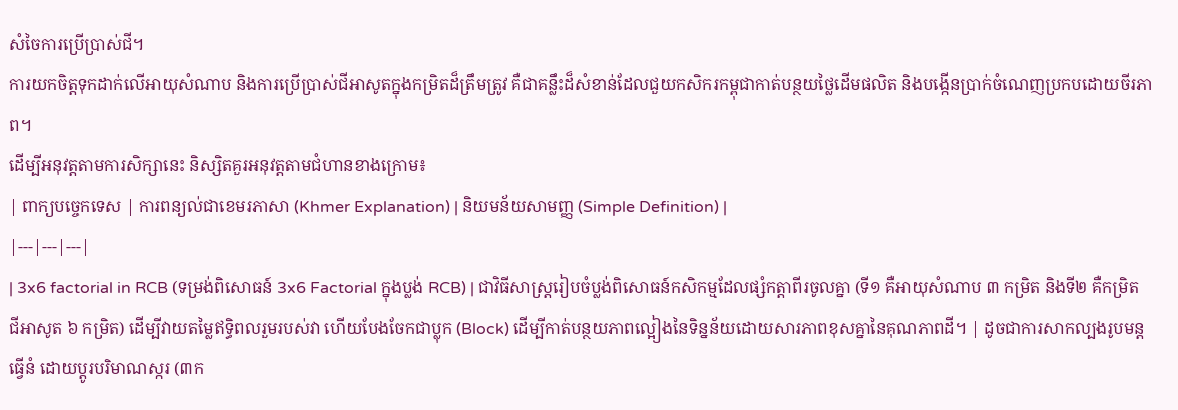សំចៃការប្រើប្រាស់ជី។
ការយកចិត្តទុកដាក់លើអាយុសំណាប និងការប្រើប្រាស់ជីអាសូតក្នុងកម្រិតដ៏ត្រឹមត្រូវ គឺជាគន្លឹះដ៏សំខាន់ដែលជួយកសិករកម្ពុជាកាត់បន្ថយថ្លៃដើមផលិត និងបង្កើនប្រាក់ចំណេញប្រកបដោយចីរភាព។
ដើម្បីអនុវត្តតាមការសិក្សានេះ និស្សិតគួរអនុវត្តតាមជំហានខាងក្រោម៖
| ពាក្យបច្ចេកទេស | ការពន្យល់ជាខេមរភាសា (Khmer Explanation) | និយមន័យសាមញ្ញ (Simple Definition) |
|---|---|---|
| 3x6 factorial in RCB (ទម្រង់ពិសោធន៍ 3x6 Factorial ក្នុងប្លង់ RCB) | ជាវិធីសាស្ត្ររៀបចំប្លង់ពិសោធន៍កសិកម្មដែលផ្សំកត្តាពីរចូលគ្នា (ទី១ គឺអាយុសំណាប ៣ កម្រិត និងទី២ គឺកម្រិតជីអាសូត ៦ កម្រិត) ដើម្បីវាយតម្លៃឥទ្ធិពលរួមរបស់វា ហើយបែងចែកជាប្លុក (Block) ដើម្បីកាត់បន្ថយភាពល្អៀងនៃទិន្នន័យដោយសារភាពខុសគ្នានៃគុណភាពដី។ | ដូចជាការសាកល្បងរូបមន្តធ្វើនំ ដោយប្តូរបរិមាណស្ករ (៣ក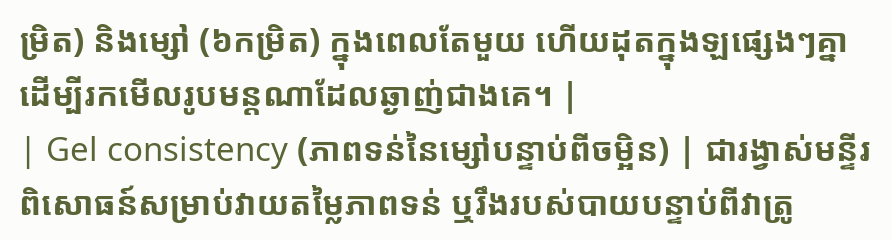ម្រិត) និងម្សៅ (៦កម្រិត) ក្នុងពេលតែមួយ ហើយដុតក្នុងឡផ្សេងៗគ្នា ដើម្បីរកមើលរូបមន្តណាដែលឆ្ងាញ់ជាងគេ។ |
| Gel consistency (ភាពទន់នៃម្សៅបន្ទាប់ពីចម្អិន) | ជារង្វាស់មន្ទីរពិសោធន៍សម្រាប់វាយតម្លៃភាពទន់ ឬរឹងរបស់បាយបន្ទាប់ពីវាត្រូ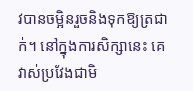វបានចម្អិនរួចនិងទុកឱ្យត្រជាក់។ នៅក្នុងការសិក្សានេះ គេវាស់ប្រវែងជាមិ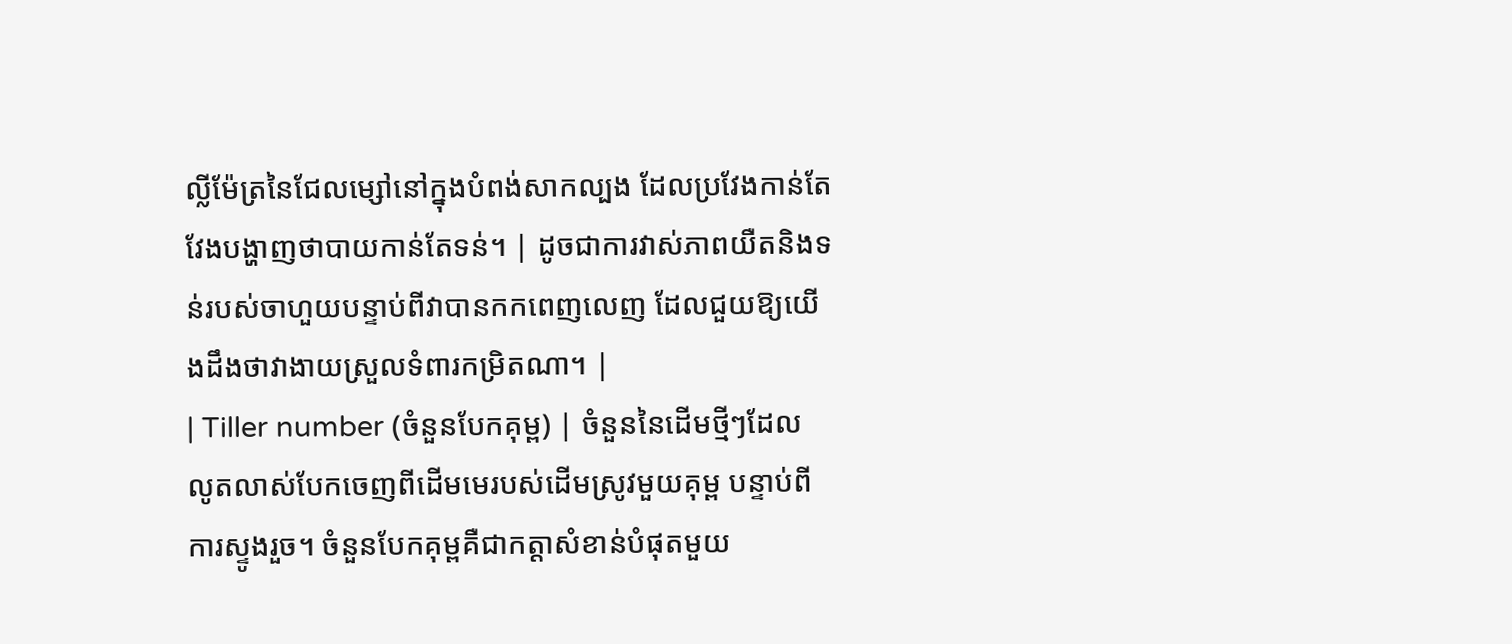ល្លីម៉ែត្រនៃជែលម្សៅនៅក្នុងបំពង់សាកល្បង ដែលប្រវែងកាន់តែវែងបង្ហាញថាបាយកាន់តែទន់។ | ដូចជាការវាស់ភាពយឺតនិងទន់របស់ចាហួយបន្ទាប់ពីវាបានកកពេញលេញ ដែលជួយឱ្យយើងដឹងថាវាងាយស្រួលទំពារកម្រិតណា។ |
| Tiller number (ចំនួនបែកគុម្ព) | ចំនួននៃដើមថ្មីៗដែលលូតលាស់បែកចេញពីដើមមេរបស់ដើមស្រូវមួយគុម្ព បន្ទាប់ពីការស្ទូងរួច។ ចំនួនបែកគុម្ពគឺជាកត្តាសំខាន់បំផុតមួយ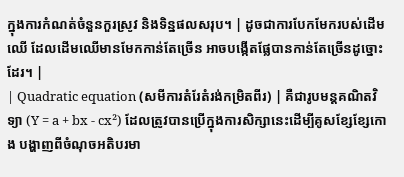ក្នុងការកំណត់ចំនួនកួរស្រូវ និងទិន្នផលសរុប។ | ដូចជាការបែកមែករបស់ដើមឈើ ដែលដើមឈើមានមែកកាន់តែច្រើន អាចបង្កើតផ្លែបានកាន់តែច្រើនដូច្នោះដែរ។ |
| Quadratic equation (សមីការតំរែតំរង់កម្រិតពីរ) | គឺជារូបមន្តគណិតវិទ្យា (Y = a + bx - cx²) ដែលត្រូវបានប្រើក្នុងការសិក្សានេះដើម្បីគូសខ្សែខ្សែកោង បង្ហាញពីចំណុចអតិបរមា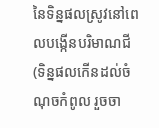នៃទិន្នផលស្រូវនៅពេលបង្កើនបរិមាណជី (ទិន្នផលកើនដល់ចំណុចកំពូល រួចចា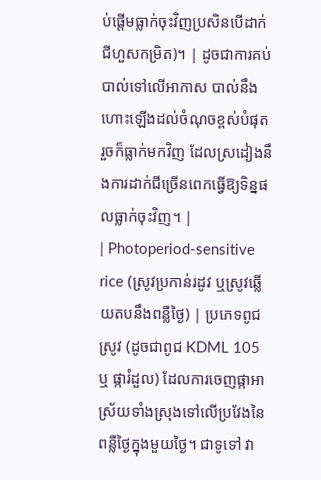ប់ផ្តើមធ្លាក់ចុះវិញប្រសិនបើដាក់ជីហួសកម្រិត)។ | ដូចជាការគប់បាល់ទៅលើអាកាស បាល់នឹងហោះឡើងដល់ចំណុចខ្ពស់បំផុត រួចក៏ធ្លាក់មកវិញ ដែលស្រដៀងនឹងការដាក់ជីច្រើនពេកធ្វើឱ្យទិន្នផលធ្លាក់ចុះវិញ។ |
| Photoperiod-sensitive rice (ស្រូវប្រកាន់រដូវ ឬស្រូវឆ្លើយតបនឹងពន្លឺថ្ងៃ) | ប្រភេទពូជស្រូវ (ដូចជាពូជ KDML 105 ឬ ផ្ការំដួល) ដែលការចេញផ្កាអាស្រ័យទាំងស្រុងទៅលើប្រវែងនៃពន្លឺថ្ងៃក្នុងមួយថ្ងៃ។ ជាទូទៅ វា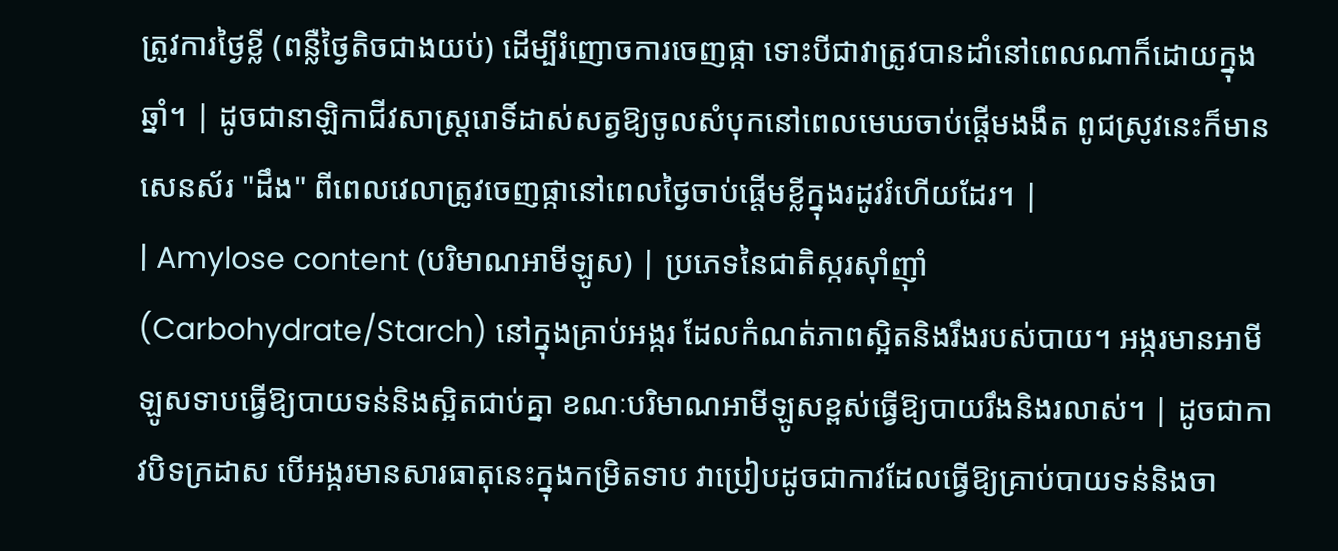ត្រូវការថ្ងៃខ្លី (ពន្លឺថ្ងៃតិចជាងយប់) ដើម្បីរំញោចការចេញផ្កា ទោះបីជាវាត្រូវបានដាំនៅពេលណាក៏ដោយក្នុងឆ្នាំ។ | ដូចជានាឡិកាជីវសាស្រ្តរោទិ៍ដាស់សត្វឱ្យចូលសំបុកនៅពេលមេឃចាប់ផ្តើមងងឹត ពូជស្រូវនេះក៏មានសេនស័រ "ដឹង" ពីពេលវេលាត្រូវចេញផ្កានៅពេលថ្ងៃចាប់ផ្តើមខ្លីក្នុងរដូវរំហើយដែរ។ |
| Amylose content (បរិមាណអាមីឡូស) | ប្រភេទនៃជាតិស្ករស៊ាំញ៉ាំ (Carbohydrate/Starch) នៅក្នុងគ្រាប់អង្ករ ដែលកំណត់ភាពស្អិតនិងរឹងរបស់បាយ។ អង្ករមានអាមីឡូសទាបធ្វើឱ្យបាយទន់និងស្អិតជាប់គ្នា ខណៈបរិមាណអាមីឡូសខ្ពស់ធ្វើឱ្យបាយរឹងនិងរលាស់។ | ដូចជាកាវបិទក្រដាស បើអង្ករមានសារធាតុនេះក្នុងកម្រិតទាប វាប្រៀបដូចជាកាវដែលធ្វើឱ្យគ្រាប់បាយទន់និងចា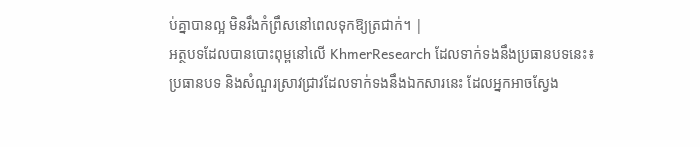ប់គ្នាបានល្អ មិនរឹងកំព្រឹសនៅពេលទុកឱ្យត្រជាក់។ |
អត្ថបទដែលបានបោះពុម្ពនៅលើ KhmerResearch ដែលទាក់ទងនឹងប្រធានបទនេះ៖
ប្រធានបទ និងសំណួរស្រាវជ្រាវដែលទាក់ទងនឹងឯកសារនេះ ដែលអ្នកអាចស្វែង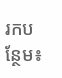រកបន្ថែម៖